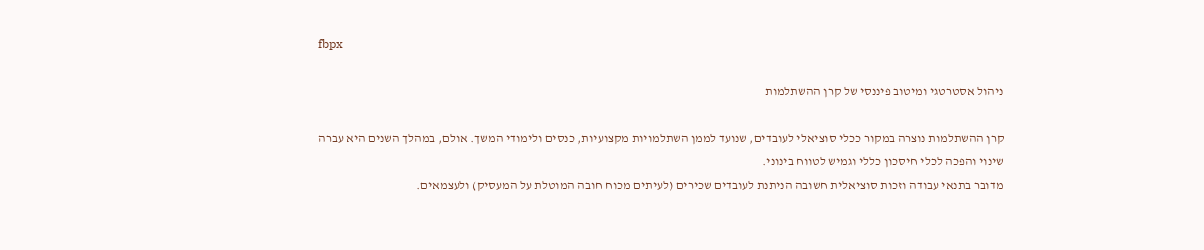fbpx

ניהול אסטרטגי ומיטוב פיננסי של קרן ההשתלמות

קרן ההשתלמות נוצרה במקור ככלי סוציאלי לעובדים, שנועד לממן השתלמויות מקצועיות, כנסים ולימודי המשך. אולם, במהלך השנים היא עברה שינוי והפכה לכלי חיסכון כללי וגמיש לטווח בינוני.
מדובר בתנאי עבודה וזכות סוציאלית חשובה הניתנת לעובדים שכירים (לעיתים מכוח חובה המוטלת על המעסיק) ולעצמאים.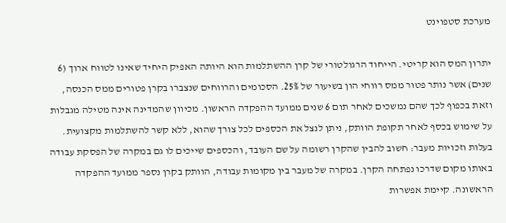מערכת סטפוינט

יתרון המס הוא קריטי. הייחוד הרגולטורי של קרן ההשתלמות הוא היותה האפיק היחיד שאינו לטווח ארוך (6 שנים) אשר נותר פטור ממס רווחי הון בשיעור של 25%. הסכומים והרווחים שנצברו בקרן פטורים ממס הכנסה, וזאת בכפוף לכך שהם נמשכים לאחר תום 6 שנים ממועד ההפקדה הראשון. מכיוון שהמדינה אינה מטילה מגבלות על שימוש בכסף לאחר תקופת הוותק, ניתן לנצל את הכספים לכל צורך שהוא, ללא קשר להשתלמות מקצועית.
בעלות וזכויות מעבר: חשוב להבין שהקרן רשומה על שם העובד, והכספים שייכים לו גם במקרה של הפסקת עבודה באותו מקום שדרכו נפתחה הקרן. במקרה של מעבר בין מקומות עבודה, הוותק בקרן נספר ממועד ההפקדה הראשונה. קיימת אפשרות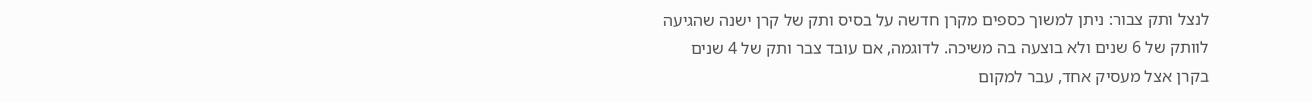לנצל ותק צבור: ניתן למשוך כספים מקרן חדשה על בסיס ותק של קרן ישנה שהגיעה לוותק של 6 שנים ולא בוצעה בה משיכה. לדוגמה, אם עובד צבר ותק של 4 שנים בקרן אצל מעסיק אחד, עבר למקום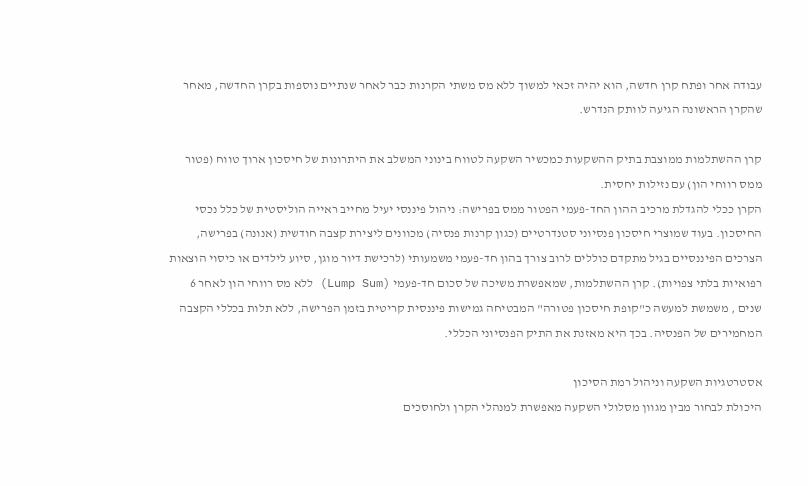עבודה אחר ופתח קרן חדשה, הוא יהיה זכאי למשוך ללא מס משתי הקרנות כבר לאחר שנתיים נוספות בקרן החדשה, מאחר שהקרן הראשונה הגיעה לוותק הנדרש.

קרן ההשתלמות ממוצבת בתיק ההשקעות כמכשיר השקעה לטווח בינוני המשלב את היתרונות של חיסכון ארוך טווח (פטור ממס רווחי הון) עם נזילות יחסית.
הקרן ככלי להגדלת מרכיב ההון החד-פעמי הפטור ממס בפרישה: ניהול פיננסי יעיל מחייב ראייה הוליסטית של כלל נכסי החיסכון. בעוד שמוצרי חיסכון פנסיוני סטנדרטיים (כגון קרנות פנסיה) מכוונים ליצירת קצבה חודשית (אנונה) בפרישה, הצרכים הפיננסיים בגיל מתקדם כוללים לרוב צורך בהון חד-פעמי משמעותי (לרכישת דיור מוגן, סיוע לילדים או כיסוי הוצאות רפואיות בלתי צפויות). קרן ההשתלמות, שמאפשרת משיכה של סכום חד-פעמי (Lump Sum) ללא מס רווחי הון לאחר 6 שנים , משמשת למעשה כ"קופת חיסכון פטורה" המבטיחה גמישות פיננסית קריטית בזמן הפרישה, ללא תלות בכללי הקצבה המחמירים של הפנסיה. בכך היא מאזנת את התיק הפנסיוני הכללי.

אסטרטגיות השקעה וניהול רמת הסיכון
היכולת לבחור מבין מגוון מסלולי השקעה מאפשרת למנהלי הקרן ולחוסכים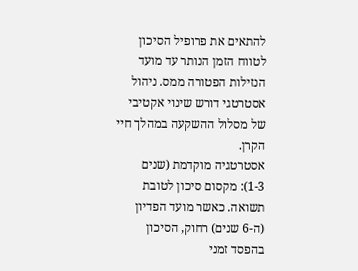להתאים את פרופיל הסיכון לטווח הזמן הנותר עד מועד הנזילות הפטורה ממס. ניהול אסטרטגי דורש שינוי אקטיבי של מסלול ההשקעה במהלך חיי הקרן.
אסטרטגיה מוקדמת (שנים 1-3): מקסום סיכון לטובת תשואה. כאשר מועד הפדיון (ה-6 שנים) רחוק, הסיכון בהפסד זמני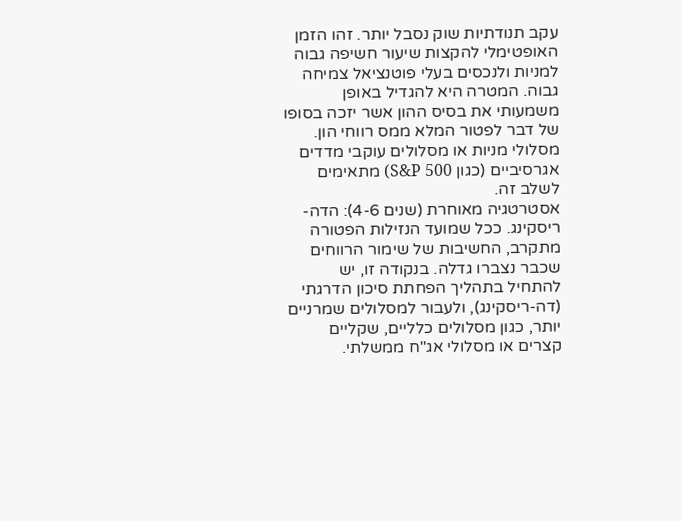עקב תנודתיות שוק נסבל יותר. זהו הזמן האופטימלי להקצות שיעור חשיפה גבוה למניות ולנכסים בעלי פוטנציאל צמיחה גבוה. המטרה היא להגדיל באופן משמעותי את בסיס ההון אשר יזכה בסופו של דבר לפטור המלא ממס רווחי הון. מסלולי מניות או מסלולים עוקבי מדדים אגרסיביים (כגון S&P 500) מתאימים לשלב זה.
אסטרטגיה מאוחרת (שנים 4-6): הדה-ריסקינג. ככל שמועד הנזילות הפטורה מתקרב, החשיבות של שימור הרווחים שכבר נצברו גדלה. בנקודה זו, יש להתחיל בתהליך הפחתת סיכון הדרגתי (דה-ריסקינג), ולעבור למסלולים שמרניים יותר, כגון מסלולים כלליים, שקליים קצרים או מסלולי אג"ח ממשלתי.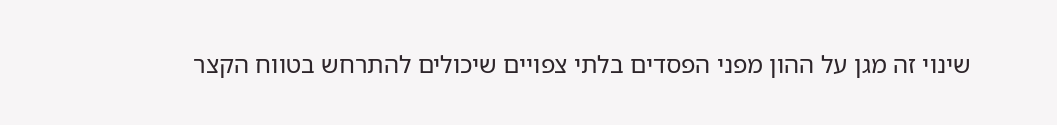שינוי זה מגן על ההון מפני הפסדים בלתי צפויים שיכולים להתרחש בטווח הקצר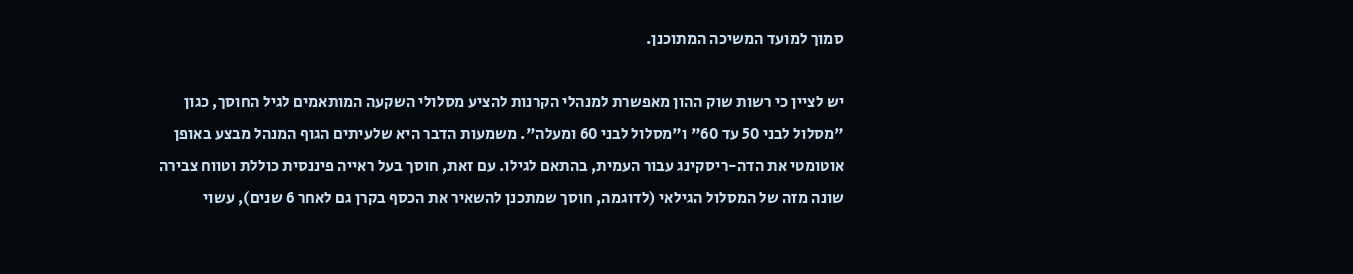סמוך למועד המשיכה המתוכנן.

יש לציין כי רשות שוק ההון מאפשרת למנהלי הקרנות להציע מסלולי השקעה המותאמים לגיל החוסך, כגון "מסלול לבני 50 עד 60" ו"מסלול לבני 60 ומעלה". משמעות הדבר היא שלעיתים הגוף המנהל מבצע באופן אוטומטי את הדה-ריסקינג עבור העמית, בהתאם לגילו. עם זאת, חוסך בעל ראייה פיננסית כוללת וטווח צבירה שונה מזה של המסלול הגילאי (לדוגמה, חוסך שמתכנן להשאיר את הכסף בקרן גם לאחר 6 שנים), עשוי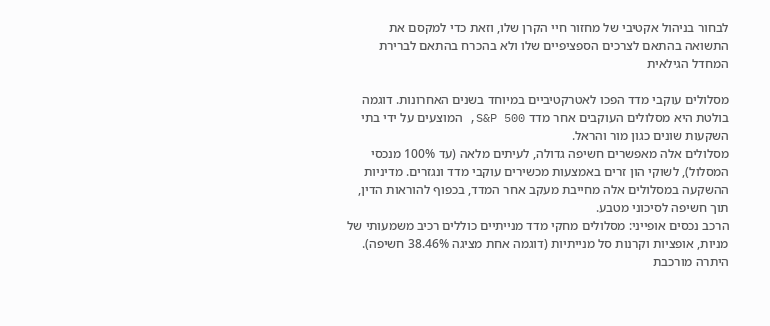לבחור בניהול אקטיבי של מחזור חיי הקרן שלו, וזאת כדי למקסם את התשואה בהתאם לצרכים הספציפיים שלו ולא בהכרח בהתאם לברירת המחדל הגילאית

מסלולים עוקבי מדד הפכו לאטרקטיביים במיוחד בשנים האחרונות. דוגמה בולטת היא מסלולים העוקבים אחר מדד S&P 500, המוצעים על ידי בתי השקעות שונים כגון מור והראל.
מסלולים אלה מאפשרים חשיפה גדולה, לעיתים מלאה (עד 100% מנכסי המסלול), לשוקי הון זרים באמצעות מכשירים עוקבי מדד ונגזרים. מדיניות ההשקעה במסלולים אלה מחייבת מעקב אחר המדד, בכפוף להוראות הדין, תוך חשיפה לסיכוני מטבע.
הרכב נכסים אופייני: מסלולים מחקי מדד מנייתיים כוללים רכיב משמעותי של מניות, אופציות וקרנות סל מנייתיות (דוגמה אחת מציגה 38.46% חשיפה). היתרה מורכבת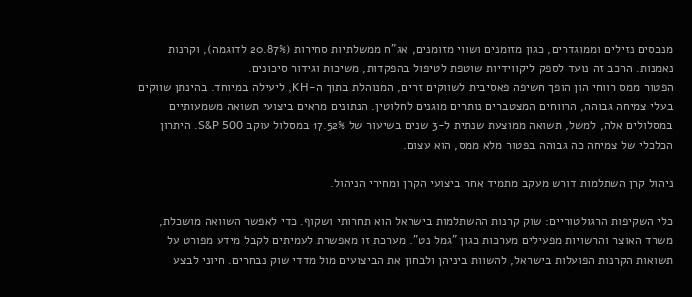מנכסים נזילים וממוגדרים, כגון מזומנים ושווי מזומנים, אג"ח ממשלתיות סחירות (20.87% לדוגמה), וקרנות נאמנות. הרכב זה נועד לספק ליקווידיות שוטפת לטיפול בהפקדות, משיכות וגידור סיכונים.
הפטור ממס רווחי הון הופך חשיפה פאסיבית לשווקים זרים, המנוהלת בתוך ה-KH, ליעילה במיוחד. בהינתן שווקים בעלי צמיחה גבוהה, הרווחים המצטברים נותרים מוגנים לחלוטין. הנתונים מראים ביצועי תשואה משמעותיים במסלולים אלה, למשל, תשואה ממוצעת שנתית ל-3 שנים בשיעור של 17.52% במסלול עוקב S&P 500. היתרון הכלכלי של צמיחה כה גבוהה בפטור מלא ממס, הוא עצום.

ניהול קרן השתלמות דורש מעקב מתמיד אחר ביצועי הקרן ומחירי הניהול.

כלי השקיפות הרגולטוריים: שוק קרנות ההשתלמות בישראל הוא תחרותי ושקוף. כדי לאפשר השוואה מושכלת, משרד האוצר והרשויות מפעילים מערכות כגון "גמל נט". מערכת זו מאפשרת לעמיתים לקבל מידע מפורט על תשואות הקרנות הפועלות בישראל, להשוות ביניהן ולבחון את הביצועים מול מדדי שוק נבחרים. חיוני לבצע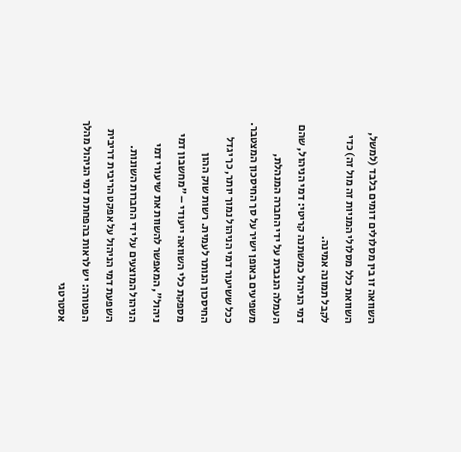השוואה זו בין מסלולים דומים בלבד (למשל, השוואת כלל מסלולי המניות זה מול זה) כדי לקבל תמונה אמינה.
דמי הניהול כמשתנה קריטי: דמי הניהול, שהם העמלה הנגבית על ידי החברה המנהלת, משפיעים באופן ישיר על סך החיסכון המצטבר. ככל ששיעור דמי הניהול נמוך יותר, כך יגדל החיסכון הנותר לעמית. רשות שוק ההון מספקת כלי השוואה ייעודי – "מחשבון דמי ניהול", המאפשר להשוות את שיעורי דמי הניהול המוצעים על ידי החברות השונות.
השפעת דמי הניהול על אפקט הריבית דריבית הפטורה: יש לראות בהפחתת דמי הניהול מהלך אסטרטגי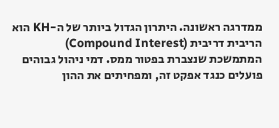ממדרגה ראשונה. היתרון הגדול ביותר של ה-KH הוא הריבית דריבית (Compound Interest) המתמשכת שנצברת בפטור ממס. דמי ניהול גבוהים פועלים כנגד אפקט זה, ומפחיתים את ההון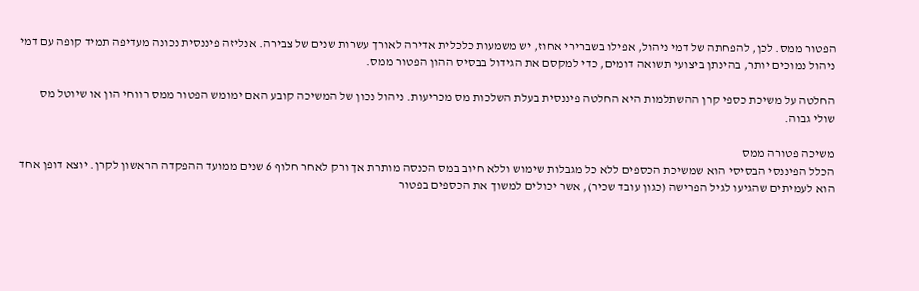הפטור ממס. לכן, להפחתה של דמי ניהול, אפילו בשברירי אחוז, יש משמעות כלכלית אדירה לאורך עשרות שנים של צבירה. אנליזה פיננסית נכונה מעדיפה תמיד קופה עם דמי ניהול נמוכים יותר, בהינתן ביצועי תשואה דומים, כדי למקסם את הגידול בבסיס ההון הפטור ממס.

החלטה על משיכת כספי קרן ההשתלמות היא החלטה פיננסית בעלת השלכות מס מכריעות. ניהול נכון של המשיכה קובע האם ימומש הפטור ממס רווחי הון או שיוטל מס שולי גבוה.

משיכה פטורה ממס
הכלל הפיננסי הבסיסי הוא שמשיכת הכספים ללא כל מגבלות שימוש וללא חיוב במס הכנסה מותרת אך ורק לאחר חלוף 6 שנים ממועד ההפקדה הראשון לקרן. יוצא דופן אחד הוא לעמיתים שהגיעו לגיל הפרישה (כגון עובד שכיר), אשר יכולים למשוך את הכספים בפטור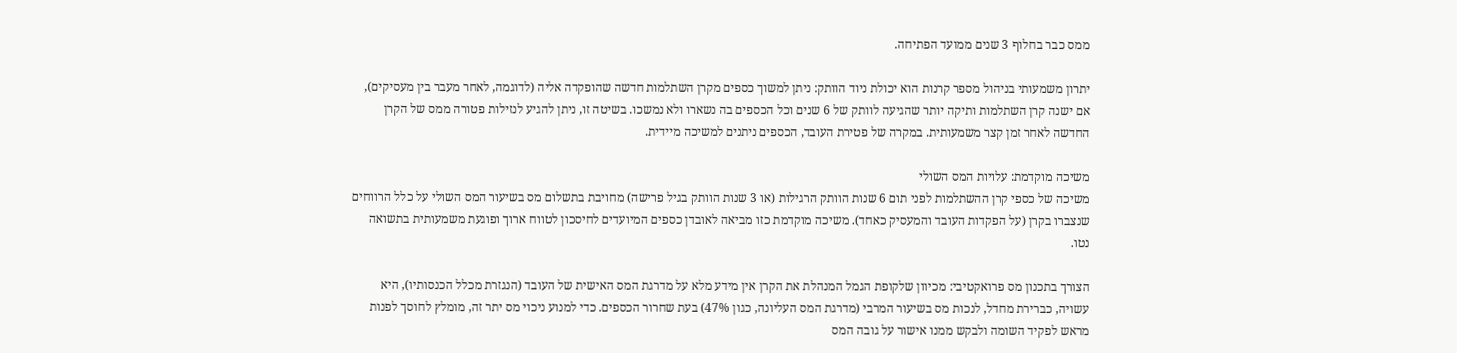ממס כבר בחלוף 3 שנים ממועד הפתיחה.

יתרון משמעותי בניהול מספר קרנות הוא יכולת ניוד הוותק: ניתן למשוך כספים מקרן השתלמות חדשה שהופקדה אליה (לדוגמה, לאחר מעבר בין מעסיקים), אם ישנה קרן השתלמות ותיקה יותר שהגיעה לוותק של 6 שנים וכל הכספים בה נשארו ולא נמשכו. בשיטה זו, ניתן להגיע לנזילות פטורה ממס של הקרן החדשה לאחר זמן קצר משמעותית. במקרה של פטירת העובד, הכספים ניתנים למשיכה מיידית.

משיכה מוקדמת: עלויות המס השולי
משיכה של כספי קרן ההשתלמות לפני תום 6 שנות הוותק הרגילות (או 3 שנות הוותק בגיל פרישה) מחויבת בתשלום מס בשיעור המס השולי על כלל הרווחים שנצברו בקרן (על הפקדות העובד והמעסיק כאחד). משיכה מוקדמת כזו מביאה לאובדן כספים המיועדים לחיסכון לטווח ארוך ופוגעת משמעותית בתשואה נטו.

הצורך בתכנון מס פרואקטיבי: מכיוון שלקופת הגמל המנהלת את הקרן אין מידע מלא על מדרגת המס האישית של העובד (הנגזרת מכלל הכנסותיו), היא עשויה, כברירת מחדל, לנכות מס בשיעור המרבי (מדרגת המס העליונה, כגון 47%) בעת שחרור הכספים. כדי למנוע ניכוי מס יתר זה, מומלץ לחוסך לפנות מראש לפקיד השומה ולבקש ממנו אישור על גובה המס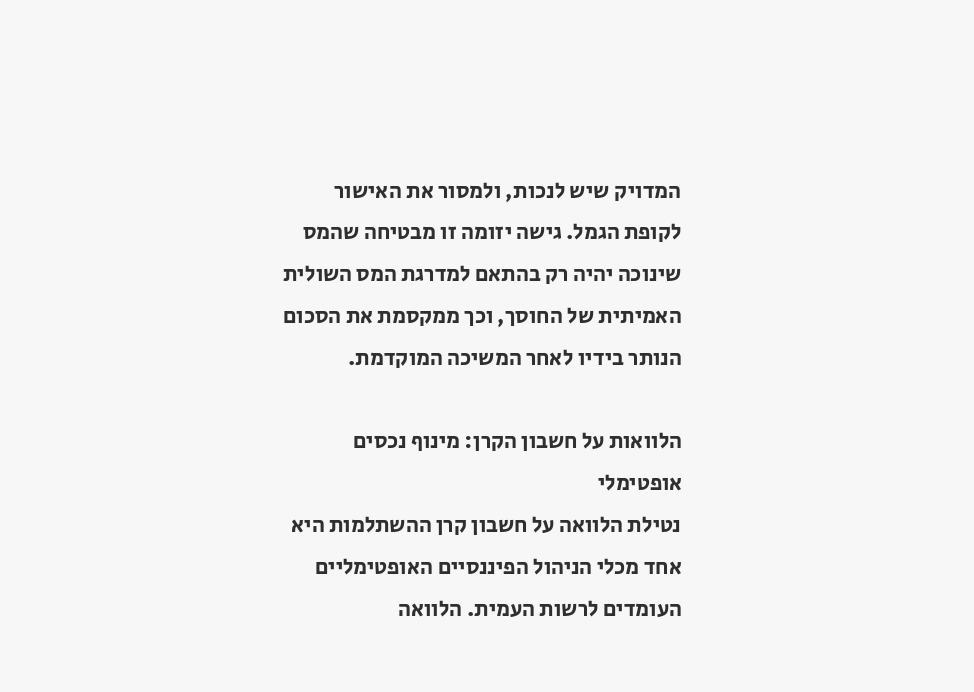המדויק שיש לנכות, ולמסור את האישור לקופת הגמל. גישה יזומה זו מבטיחה שהמס שינוכה יהיה רק בהתאם למדרגת המס השולית האמיתית של החוסך, וכך ממקסמת את הסכום הנותר בידיו לאחר המשיכה המוקדמת.

הלוואות על חשבון הקרן: מינוף נכסים אופטימלי
נטילת הלוואה על חשבון קרן ההשתלמות היא אחד מכלי הניהול הפיננסיים האופטימליים העומדים לרשות העמית. הלוואה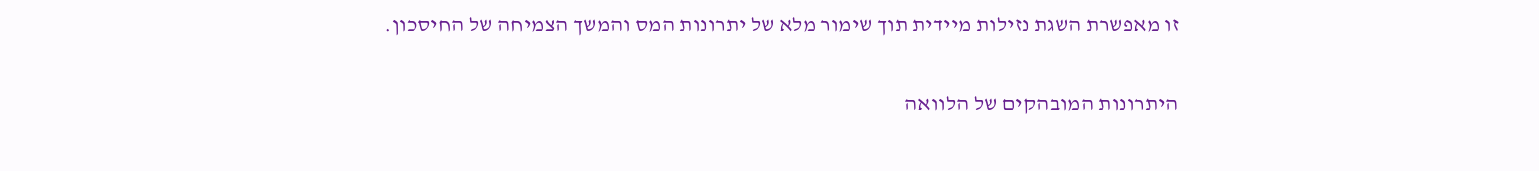זו מאפשרת השגת נזילות מיידית תוך שימור מלא של יתרונות המס והמשך הצמיחה של החיסכון.

היתרונות המובהקים של הלוואה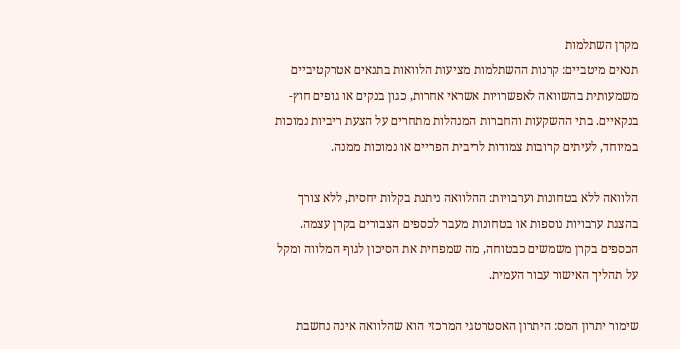מקרן השתלמות
תנאים מיטביים: קרנות ההשתלמות מציעות הלוואות בתנאים אטרקטיביים משמעותית בהשוואה לאפשרויות אשראי אחרות, כגון בנקים או גופים חוץ-בנקאיים. בתי ההשקעות והחברות המנהלות מתחרים על הצעת ריביות נמוכות במיוחד, לעיתים קרובות צמודות לריבית הפריים או נמוכות ממנה.

הלוואה ללא בטחונות וערבויות: ההלוואה ניתנת בקלות יחסית, ללא צורך בהצגת ערבויות נוספות או בטחונות מעבר לכספים הצבורים בקרן עצמה. הכספים בקרן משמשים כבטוחה, מה שמפחית את הסיכון לגוף המלווה ומקל על תהליך האישור עבור העמית.

שימור יתרון המס: היתרון האסטרטגי המרכזי הוא שהלוואה אינה נחשבת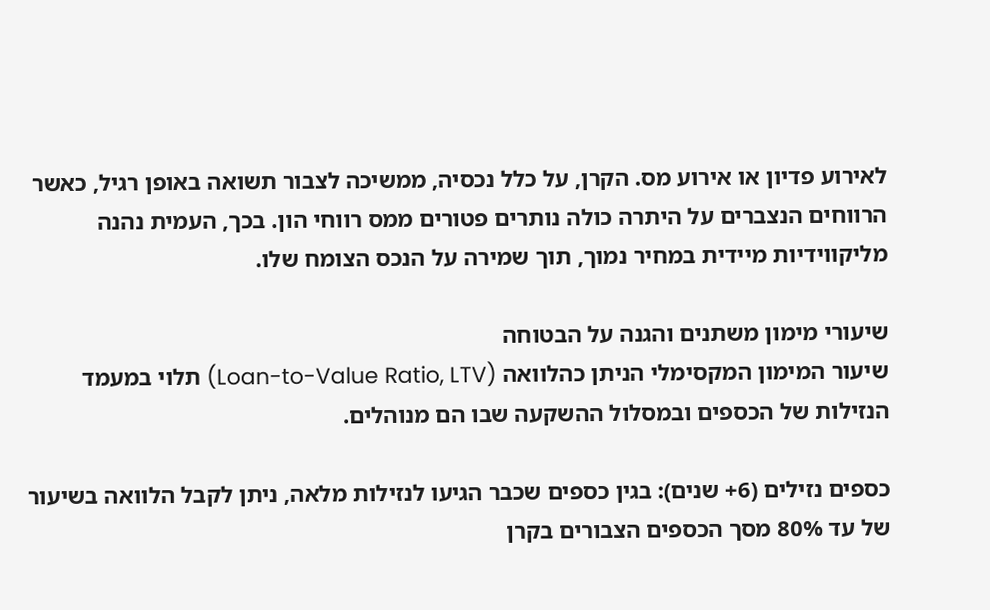לאירוע פדיון או אירוע מס. הקרן, על כלל נכסיה, ממשיכה לצבור תשואה באופן רגיל, כאשר הרווחים הנצברים על היתרה כולה נותרים פטורים ממס רווחי הון. בכך, העמית נהנה מליקווידיות מיידית במחיר נמוך, תוך שמירה על הנכס הצומח שלו.

שיעורי מימון משתנים והגנה על הבטוחה
שיעור המימון המקסימלי הניתן כהלוואה (Loan-to-Value Ratio, LTV) תלוי במעמד הנזילות של הכספים ובמסלול ההשקעה שבו הם מנוהלים.

כספים נזילים (6+ שנים): בגין כספים שכבר הגיעו לנזילות מלאה, ניתן לקבל הלוואה בשיעור של עד 80% מסך הכספים הצבורים בקרן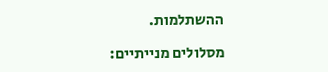ההשתלמות.

מסלולים מנייתיים: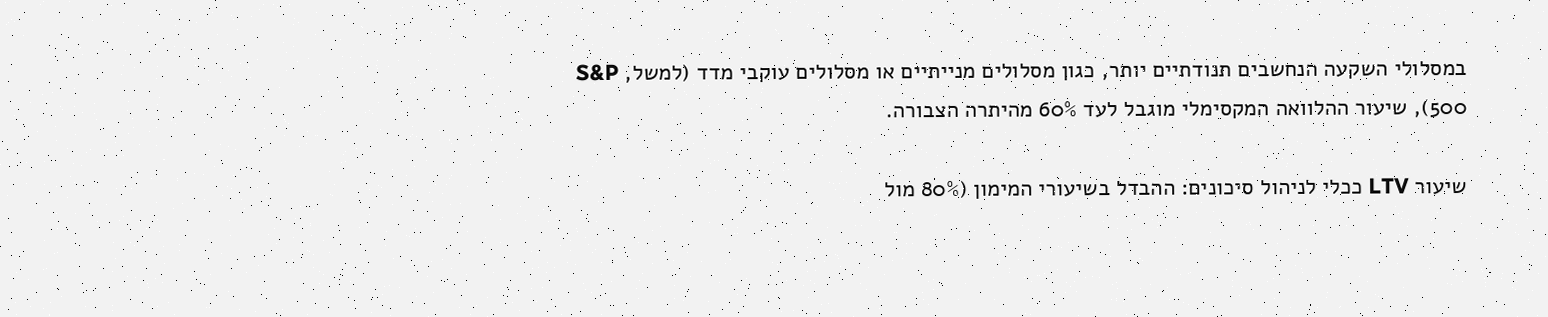במסלולי השקעה הנחשבים תנודתיים יותר, כגון מסלולים מנייתיים או מסלולים עוקבי מדד (למשל, S&P 500), שיעור ההלוואה המקסימלי מוגבל לעד 60% מהיתרה הצבורה.

שיעור LTV ככלי לניהול סיכונים: ההבדל בשיעורי המימון (80% מול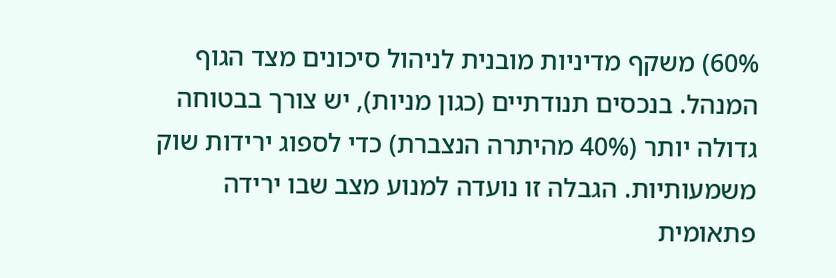60%) משקף מדיניות מובנית לניהול סיכונים מצד הגוף המנהל. בנכסים תנודתיים (כגון מניות), יש צורך בבטוחה גדולה יותר (40% מהיתרה הנצברת) כדי לספוג ירידות שוק משמעותיות. הגבלה זו נועדה למנוע מצב שבו ירידה פתאומית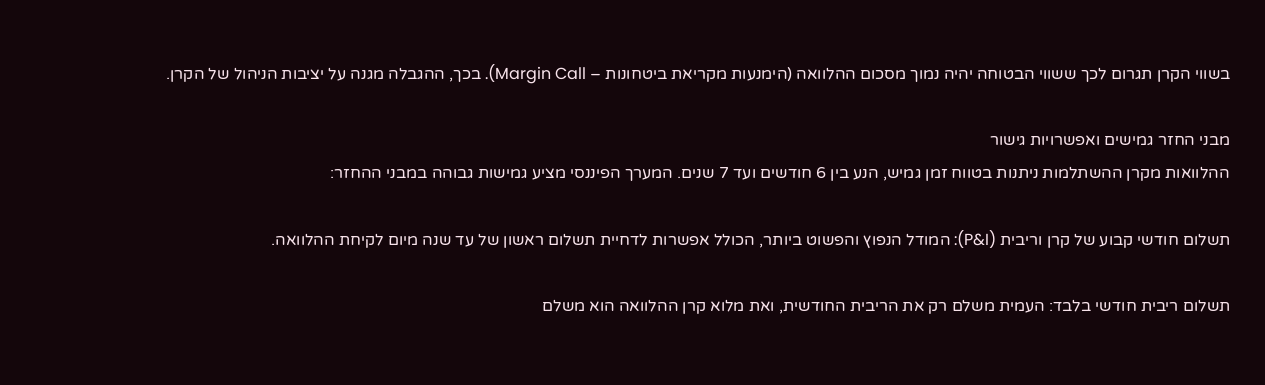בשווי הקרן תגרום לכך ששווי הבטוחה יהיה נמוך מסכום ההלוואה (הימנעות מקריאת ביטחונות – Margin Call). בכך, ההגבלה מגנה על יציבות הניהול של הקרן.

מבני החזר גמישים ואפשרויות גישור
ההלוואות מקרן ההשתלמות ניתנות בטווח זמן גמיש, הנע בין 6 חודשים ועד 7 שנים. המערך הפיננסי מציע גמישות גבוהה במבני ההחזר:

תשלום חודשי קבוע של קרן וריבית (P&I): המודל הנפוץ והפשוט ביותר, הכולל אפשרות לדחיית תשלום ראשון של עד שנה מיום לקיחת ההלוואה.

תשלום ריבית חודשי בלבד: העמית משלם רק את הריבית החודשית, ואת מלוא קרן ההלוואה הוא משלם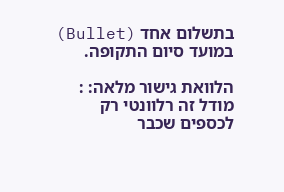בתשלום אחד (Bullet) במועד סיום התקופה.

הלוואת גישור מלאה: : מודל זה רלוונטי רק לכספים שכבר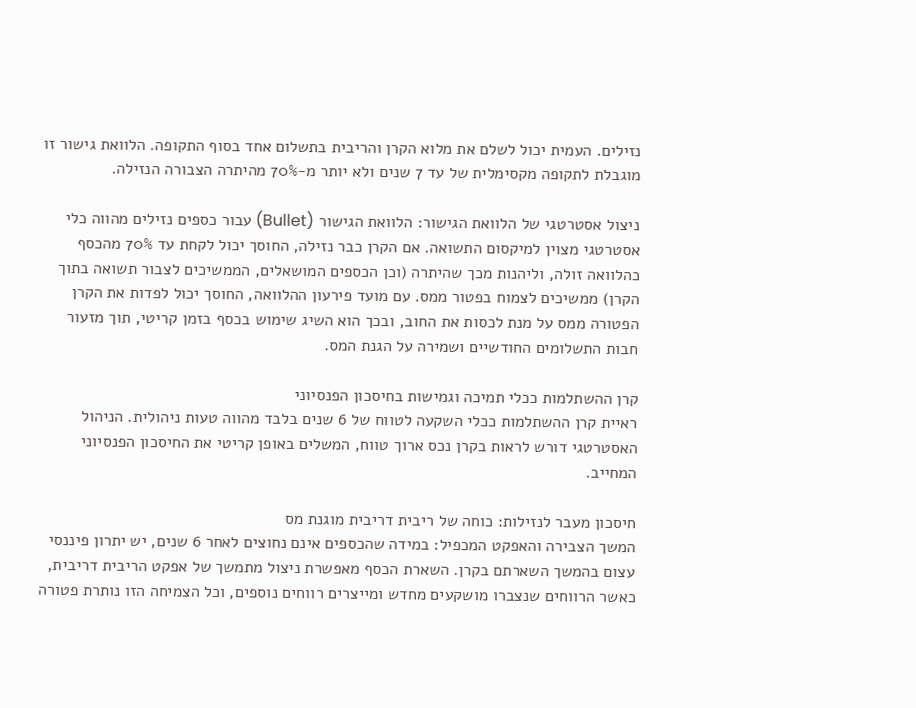נזילים. העמית יכול לשלם את מלוא הקרן והריבית בתשלום אחד בסוף התקופה. הלוואת גישור זו מוגבלת לתקופה מקסימלית של עד 7 שנים ולא יותר מ-70% מהיתרה הצבורה הנזילה.

ניצול אסטרטגי של הלוואת הגישור: הלוואת הגישור (Bullet) עבור כספים נזילים מהווה כלי אסטרטגי מצוין למיקסום התשואה. אם הקרן כבר נזילה, החוסך יכול לקחת עד 70% מהכסף כהלוואה זולה, וליהנות מכך שהיתרה (וכן הכספים המושאלים, הממשיכים לצבור תשואה בתוך הקרן) ממשיכים לצמוח בפטור ממס. עם מועד פירעון ההלוואה, החוסך יכול לפדות את הקרן הפטורה ממס על מנת לכסות את החוב, ובכך הוא השיג שימוש בכסף בזמן קריטי, תוך מזעור חבות התשלומים החודשיים ושמירה על הגנת המס.

קרן ההשתלמות ככלי תמיכה וגמישות בחיסכון הפנסיוני
ראיית קרן ההשתלמות ככלי השקעה לטווח של 6 שנים בלבד מהווה טעות ניהולית. הניהול האסטרטגי דורש לראות בקרן נכס ארוך טווח, המשלים באופן קריטי את החיסכון הפנסיוני המחייב.

חיסכון מעבר לנזילות: כוחה של ריבית דריבית מוגנת מס
המשך הצבירה והאפקט המכפיל: במידה שהכספים אינם נחוצים לאחר 6 שנים, יש יתרון פיננסי עצום בהמשך השארתם בקרן. השארת הכסף מאפשרת ניצול מתמשך של אפקט הריבית דריבית, כאשר הרווחים שנצברו מושקעים מחדש ומייצרים רווחים נוספים, וכל הצמיחה הזו נותרת פטורה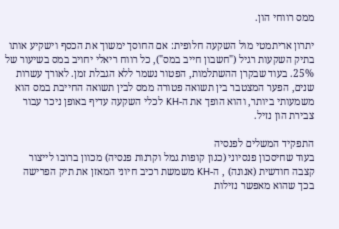ממס רווחי הון.

יתרון אריתמטי מול השקעה חלופית: אם החוסך ימשוך את הכסף וישקיע אותו בתיק השקעות רגיל ("חשבון חייב במס"), כל רווח ריאלי יחויב במס בשיעור של 25%. בעוד שבקרן ההשתלמות, הפטור נשמר ללא הגבלת זמן. לאורך עשרות שנים, הפער המצטבר בין תשואה פטורה ממס לבין תשואה החייבת במס הוא משמעותי ביותר, והוא הופך את ה-KH לכלי השקעה עדיף באופן ניכר עבור צבירת הון נזיל.

התפקיד המשלים לפנסיה
בעוד שחיסכון פנסיוני (כגון קופות גמל וקרנות פנסיה) מכוון ברובו לייצור קצבה חודשית (אנונה) , ה-KH משמשת רכיב חיוני המאזן את תיק הפרישה בכך שהוא מאפשר נזילות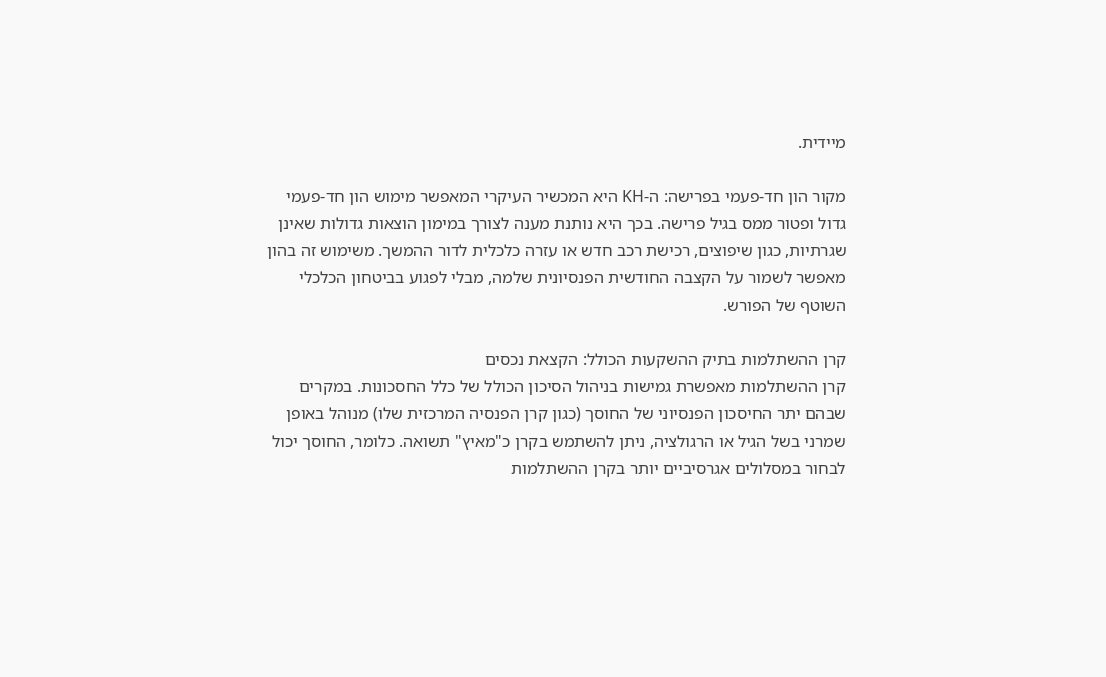מיידית.

מקור הון חד-פעמי בפרישה: ה-KH היא המכשיר העיקרי המאפשר מימוש הון חד-פעמי גדול ופטור ממס בגיל פרישה. בכך היא נותנת מענה לצורך במימון הוצאות גדולות שאינן שגרתיות, כגון שיפוצים, רכישת רכב חדש או עזרה כלכלית לדור ההמשך. משימוש זה בהון מאפשר לשמור על הקצבה החודשית הפנסיונית שלמה, מבלי לפגוע בביטחון הכלכלי השוטף של הפורש.

קרן ההשתלמות בתיק ההשקעות הכולל: הקצאת נכסים
קרן ההשתלמות מאפשרת גמישות בניהול הסיכון הכולל של כלל החסכונות. במקרים שבהם יתר החיסכון הפנסיוני של החוסך (כגון קרן הפנסיה המרכזית שלו) מנוהל באופן שמרני בשל הגיל או הרגולציה, ניתן להשתמש בקרן כ"מאיץ" תשואה. כלומר, החוסך יכול לבחור במסלולים אגרסיביים יותר בקרן ההשתלמות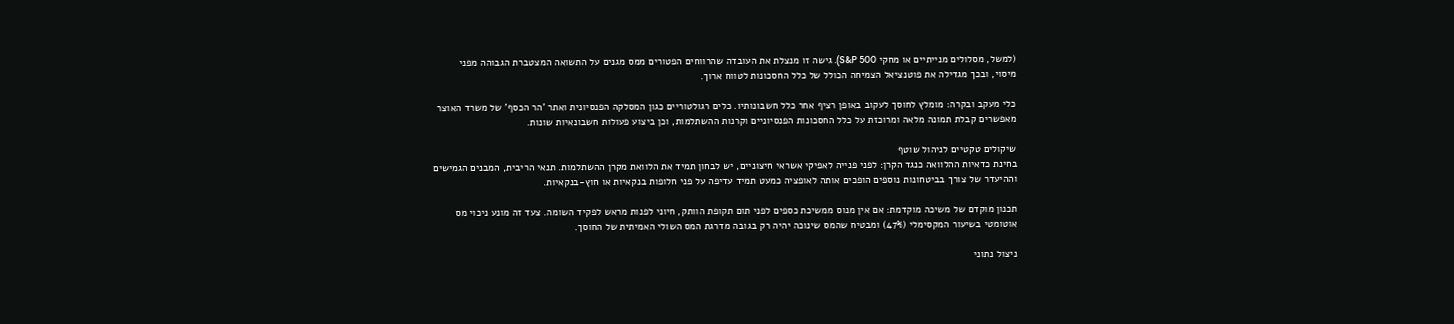(למשל, מסלולים מנייתיים או מחקי S&P 500). גישה זו מנצלת את העובדה שהרווחים הפטורים ממס מגנים על התשואה המצטברת הגבוהה מפני מיסוי, ובכך מגדילה את פוטנציאל הצמיחה הכולל של כלל החסכונות לטווח ארוך.

כלי מעקב ובקרה: מומלץ לחוסך לעקוב באופן רציף אחר כלל חשבונותיו. כלים רגולטוריים כגון המסלקה הפנסיונית ואתר 'הר הכסף' של משרד האוצר מאפשרים קבלת תמונה מלאה ומרוכזת על כלל החסכונות הפנסיוניים וקרנות ההשתלמות, וכן ביצוע פעולות חשבונאיות שונות.

שיקולים טקטיים לניהול שוטף
בחינת כדאיות ההלוואה כנגד הקרן: לפני פנייה לאפיקי אשראי חיצוניים, יש לבחון תמיד את הלוואת מקרן ההשתלמות. תנאי הריבית, המבנים הגמישים וההיעדר של צורך בביטחונות נוספים הופכים אותה לאופציה כמעט תמיד עדיפה על פני חלופות בנקאיות או חוץ-בנקאיות.

תכנון מוקדם של משיכה מוקדמת: אם אין מנוס ממשיכת כספים לפני תום תקופת הוותק, חיוני לפנות מראש לפקיד השומה. צעד זה מונע ניכוי מס אוטומטי בשיעור המקסימלי (47%) ומבטיח שהמס שינוכה יהיה רק בגובה מדרגת המס השולי האמיתית של החוסך.

ניצול נתוני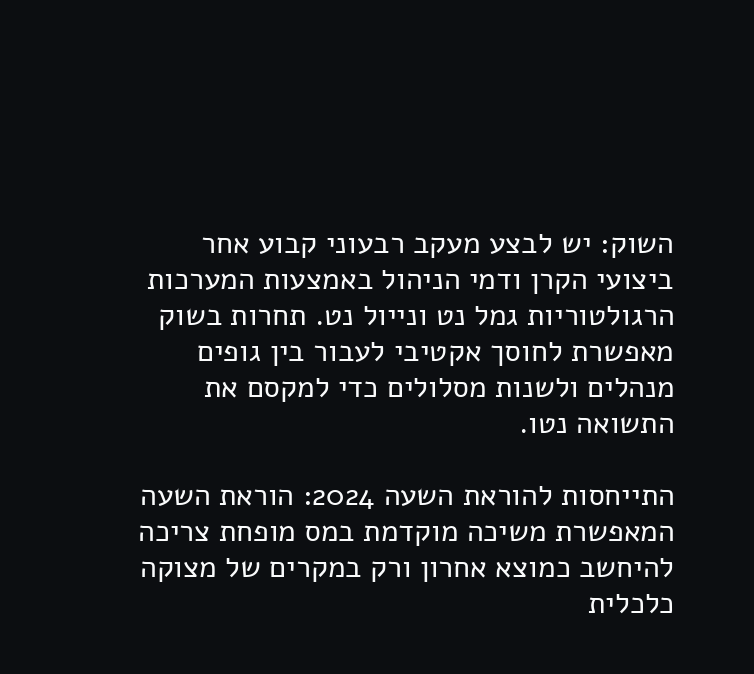השוק: יש לבצע מעקב רבעוני קבוע אחר ביצועי הקרן ודמי הניהול באמצעות המערכות הרגולטוריות גמל נט ונייול נט. תחרות בשוק מאפשרת לחוסך אקטיבי לעבור בין גופים מנהלים ולשנות מסלולים כדי למקסם את התשואה נטו.

התייחסות להוראת השעה 2024: הוראת השעה המאפשרת משיכה מוקדמת במס מופחת צריכה להיחשב כמוצא אחרון ורק במקרים של מצוקה כלכלית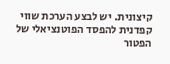קיצונית. יש לבצע הערכת שווי קפדנית להפסד הפוטנציאלי של הפטור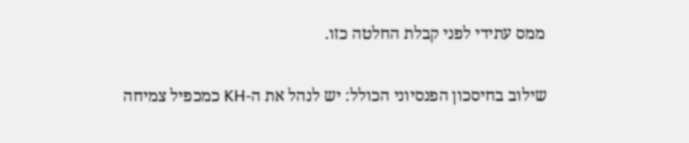ממס עתידי לפני קבלת החלטה כזו.

שילוב בחיסכון הפנסיוני הכולל: יש לנהל את ה-KH כמכפיל צמיחה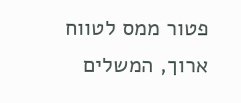פטור ממס לטווח ארוך, המשלים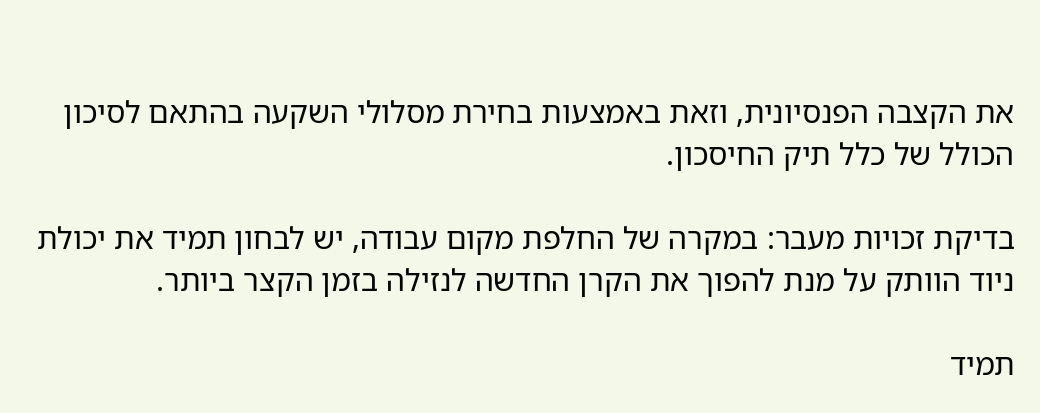את הקצבה הפנסיונית, וזאת באמצעות בחירת מסלולי השקעה בהתאם לסיכון הכולל של כלל תיק החיסכון.

בדיקת זכויות מעבר: במקרה של החלפת מקום עבודה, יש לבחון תמיד את יכולת ניוד הוותק על מנת להפוך את הקרן החדשה לנזילה בזמן הקצר ביותר.

תמיד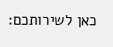כאן לשירותכם: